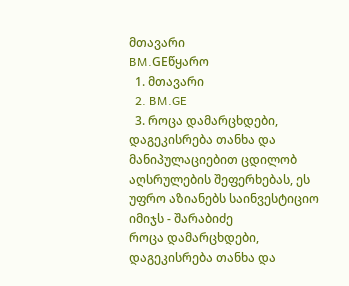მთავარი
BM.GEწყარო
  1. მთავარი
  2. BM.GE
  3. როცა დამარცხდები, დაგეკისრება თანხა და მანიპულაციებით ცდილობ აღსრულების შეფერხებას, ეს უფრო აზიანებს საინვესტიციო იმიჯს - შარაბიძე
როცა დამარცხდები, დაგეკისრება თანხა და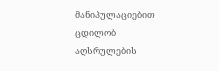მანიპულაციებით ცდილობ აღსრულების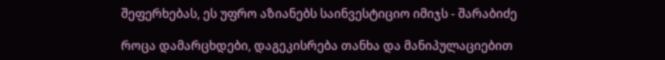შეფერხებას, ეს უფრო აზიანებს საინვესტიციო იმიჯს - შარაბიძე

როცა დამარცხდები, დაგეკისრება თანხა და მანიპულაციებით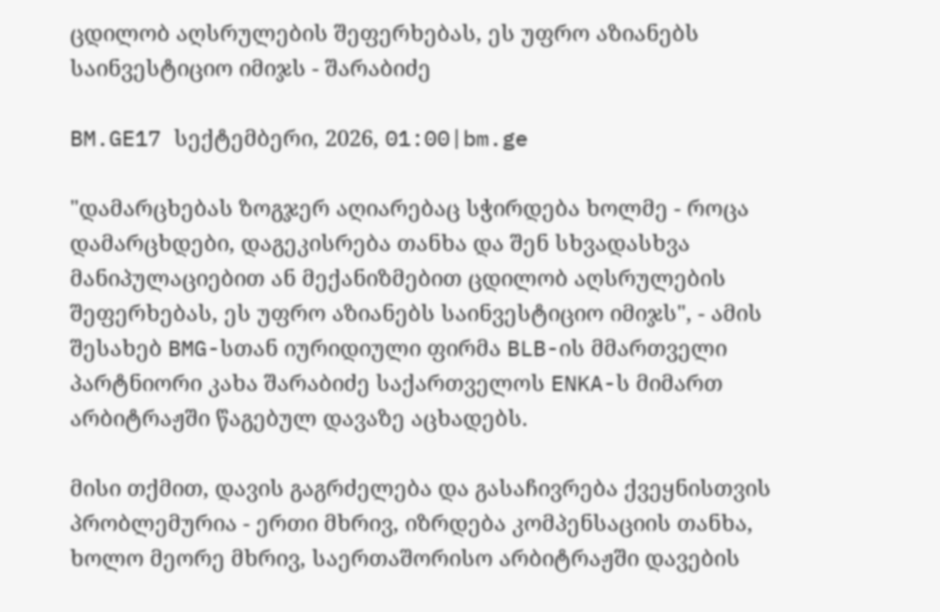ცდილობ აღსრულების შეფერხებას, ეს უფრო აზიანებს საინვესტიციო იმიჯს - შარაბიძე

BM.GE17 სექტემბერი, 2026, 01:00|bm.ge

"დამარცხებას ზოგჯერ აღიარებაც სჭირდება ხოლმე - როცა დამარცხდები, დაგეკისრება თანხა და შენ სხვადასხვა მანიპულაციებით ან მექანიზმებით ცდილობ აღსრულების შეფერხებას, ეს უფრო აზიანებს საინვესტიციო იმიჯს", - ამის შესახებ BMG-სთან იურიდიული ფირმა BLB-ის მმართველი პარტნიორი კახა შარაბიძე საქართველოს ENKA-ს მიმართ არბიტრაჟში წაგებულ დავაზე აცხადებს.

მისი თქმით, დავის გაგრძელება და გასაჩივრება ქვეყნისთვის პრობლემურია - ერთი მხრივ, იზრდება კომპენსაციის თანხა, ხოლო მეორე მხრივ, საერთაშორისო არბიტრაჟში დავების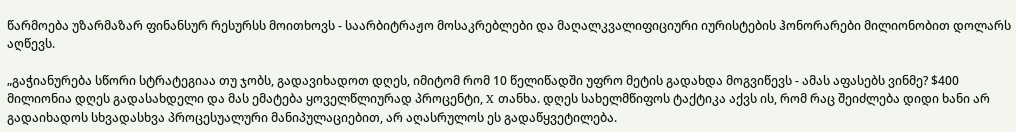წარმოება უზარმაზარ ფინანსურ რესურსს მოითხოვს - საარბიტრაჟო მოსაკრებლები და მაღალკვალიფიციური იურისტების ჰონორარები მილიონობით დოლარს აღწევს.

„გაჭიანურება სწორი სტრატეგიაა თუ ჯობს, გადავიხადოთ დღეს, იმიტომ რომ 10 წელიწადში უფრო მეტის გადახდა მოგვიწევს - ამას აფასებს ვინმე? $400 მილიონია დღეს გადასახდელი და მას ემატება ყოველწლიურად პროცენტი, X თანხა. დღეს სახელმწიფოს ტაქტიკა აქვს ის, რომ რაც შეიძლება დიდი ხანი არ გადაიხადოს სხვადასხვა პროცესუალური მანიპულაციებით, არ აღასრულოს ეს გადაწყვეტილება.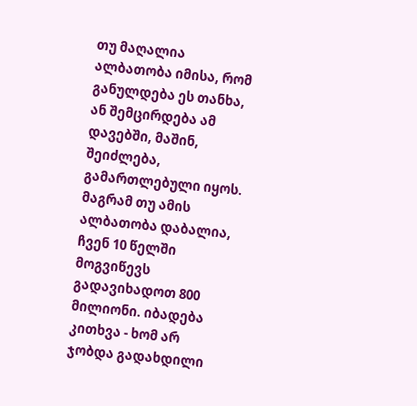თუ მაღალია ალბათობა იმისა, რომ განულდება ეს თანხა, ან შემცირდება ამ დავებში, მაშინ, შეიძლება, გამართლებული იყოს. მაგრამ თუ ამის ალბათობა დაბალია, ჩვენ 10 წელში მოგვიწევს გადავიხადოთ 800 მილიონი. იბადება კითხვა - ხომ არ ჯობდა გადახდილი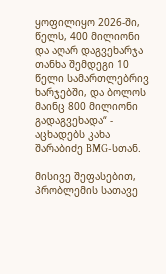ყოფილიყო 2026-ში, წელს, 400 მილიონი და აღარ დაგვეხარჯა თანხა შემდეგი 10 წელი სამართლებრივ ხარჯებში, და ბოლოს მაინც 800 მილიონი გადაგვეხადა“ - აცხადებს კახა შარაბიძე BMG-სთან.

მისივე შეფასებით, პრობლემის სათავე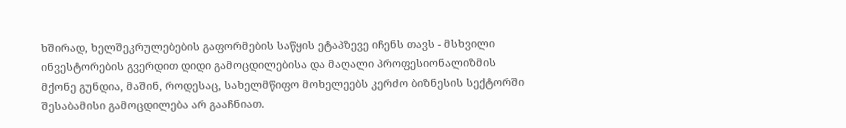ხშირად, ხელშეკრულებების გაფორმების საწყის ეტაპზევე იჩენს თავს - მსხვილი ინვესტორების გვერდით დიდი გამოცდილებისა და მაღალი პროფესიონალიზმის მქონე გუნდია, მაშინ, როდესაც, სახელმწიფო მოხელეებს კერძო ბიზნესის სექტორში შესაბამისი გამოცდილება არ გააჩნიათ.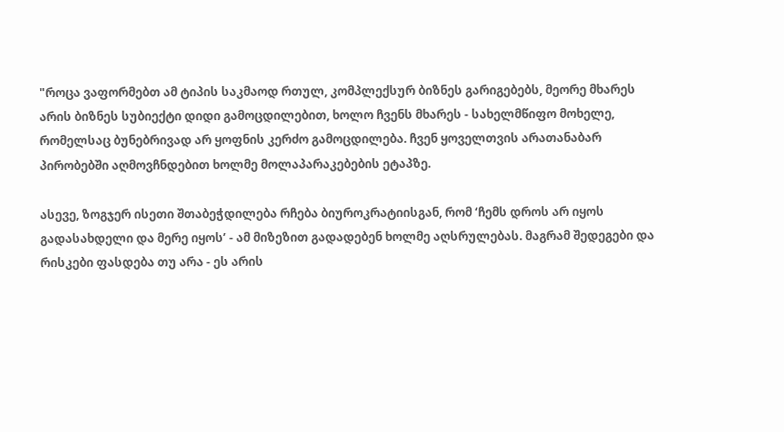"როცა ვაფორმებთ ამ ტიპის საკმაოდ რთულ, კომპლექსურ ბიზნეს გარიგებებს, მეორე მხარეს არის ბიზნეს სუბიექტი დიდი გამოცდილებით, ხოლო ჩვენს მხარეს - სახელმწიფო მოხელე, რომელსაც ბუნებრივად არ ყოფნის კერძო გამოცდილება. ჩვენ ყოველთვის არათანაბარ პირობებში აღმოვჩნდებით ხოლმე მოლაპარაკებების ეტაპზე.

ასევე, ზოგჯერ ისეთი შთაბეჭდილება რჩება ბიუროკრატიისგან, რომ ‘ჩემს დროს არ იყოს გადასახდელი და მერე იყოს’ - ამ მიზეზით გადადებენ ხოლმე აღსრულებას. მაგრამ შედეგები და რისკები ფასდება თუ არა - ეს არის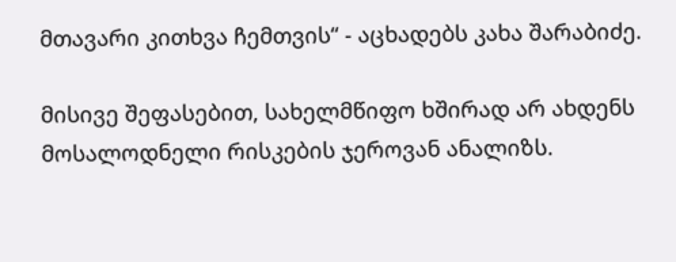მთავარი კითხვა ჩემთვის“ - აცხადებს კახა შარაბიძე.

მისივე შეფასებით, სახელმწიფო ხშირად არ ახდენს მოსალოდნელი რისკების ჯეროვან ანალიზს.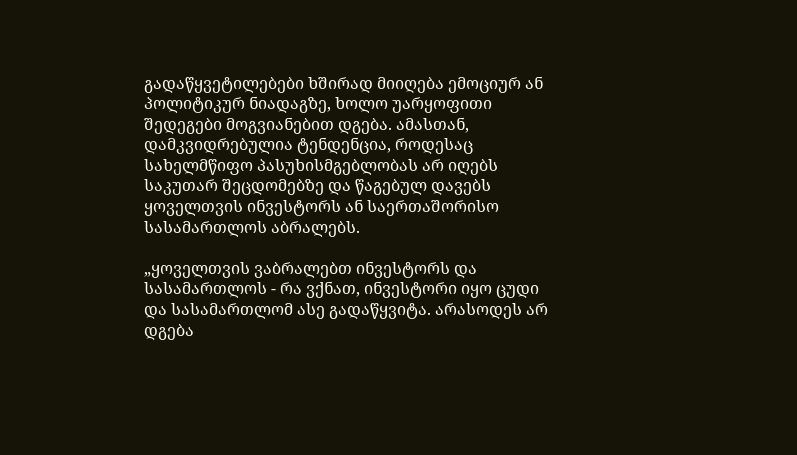გადაწყვეტილებები ხშირად მიიღება ემოციურ ან პოლიტიკურ ნიადაგზე, ხოლო უარყოფითი შედეგები მოგვიანებით დგება. ამასთან, დამკვიდრებულია ტენდენცია, როდესაც სახელმწიფო პასუხისმგებლობას არ იღებს საკუთარ შეცდომებზე და წაგებულ დავებს ყოველთვის ინვესტორს ან საერთაშორისო სასამართლოს აბრალებს.

„ყოველთვის ვაბრალებთ ინვესტორს და სასამართლოს - რა ვქნათ, ინვესტორი იყო ცუდი და სასამართლომ ასე გადაწყვიტა. არასოდეს არ დგება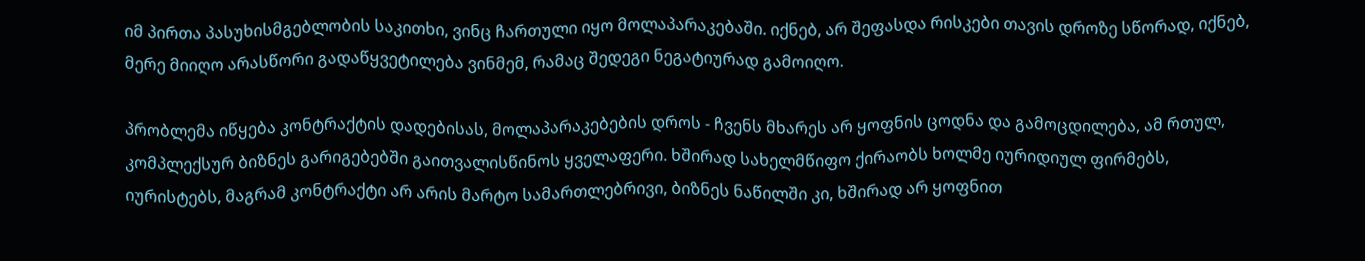იმ პირთა პასუხისმგებლობის საკითხი, ვინც ჩართული იყო მოლაპარაკებაში. იქნებ, არ შეფასდა რისკები თავის დროზე სწორად, იქნებ, მერე მიიღო არასწორი გადაწყვეტილება ვინმემ, რამაც შედეგი ნეგატიურად გამოიღო.

პრობლემა იწყება კონტრაქტის დადებისას, მოლაპარაკებების დროს - ჩვენს მხარეს არ ყოფნის ცოდნა და გამოცდილება, ამ რთულ, კომპლექსურ ბიზნეს გარიგებებში გაითვალისწინოს ყველაფერი. ხშირად სახელმწიფო ქირაობს ხოლმე იურიდიულ ფირმებს, იურისტებს, მაგრამ კონტრაქტი არ არის მარტო სამართლებრივი, ბიზნეს ნაწილში კი, ხშირად არ ყოფნით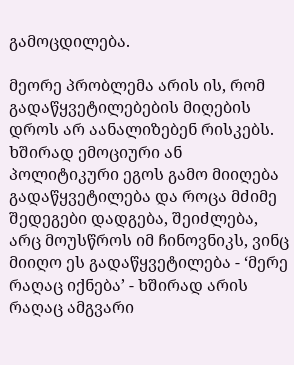გამოცდილება.

მეორე პრობლემა არის ის, რომ გადაწყვეტილებების მიღების დროს არ აანალიზებენ რისკებს. ხშირად ემოციური ან პოლიტიკური ეგოს გამო მიიღება გადაწყვეტილება და როცა მძიმე შედეგები დადგება, შეიძლება, არც მოუსწროს იმ ჩინოვნიკს, ვინც მიიღო ეს გადაწყვეტილება - ‘მერე რაღაც იქნება’ - ხშირად არის რაღაც ამგვარი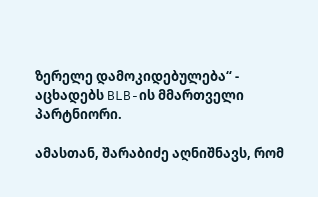ზერელე დამოკიდებულება“ - აცხადებს BLB-ის მმართველი პარტნიორი.

ამასთან, შარაბიძე აღნიშნავს, რომ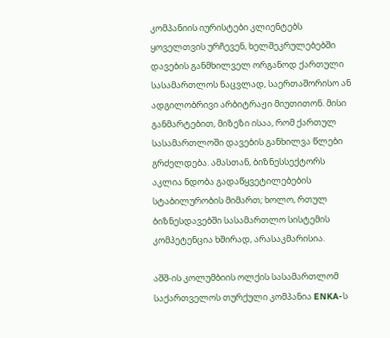კომპანიის იურისტები კლიენტებს ყოველთვის ურჩევენ, ხელშეკრულებებში დავების განმხილველ ორგანოდ ქართული სასამართლოს ნაცვლად, საერთაშორისო ან ადგილობრივი არბიტრაჟი მიუთითონ. მისი განმარტებით, მიზეზი ისაა, რომ ქართულ სასამართლოში დავების განხილვა წლები გრძელდება. ამასთან, ბიზნესსექტორს აკლია ნდობა გადაწყვეტილებების სტაბილურობის მიმართ; ხოლო, რთულ ბიზნესდავებში სასამართლო სისტემის კომპეტენცია ხშირად, არასაკმარისია.

აშშ-ის კოლუმბიის ოლქის სასამართლომ საქართველოს თურქული კომპანია ENKA-ს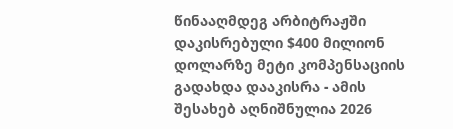წინააღმდეგ არბიტრაჟში დაკისრებული $400 მილიონ დოლარზე მეტი კომპენსაციის გადახდა დააკისრა - ამის შესახებ აღნიშნულია 2026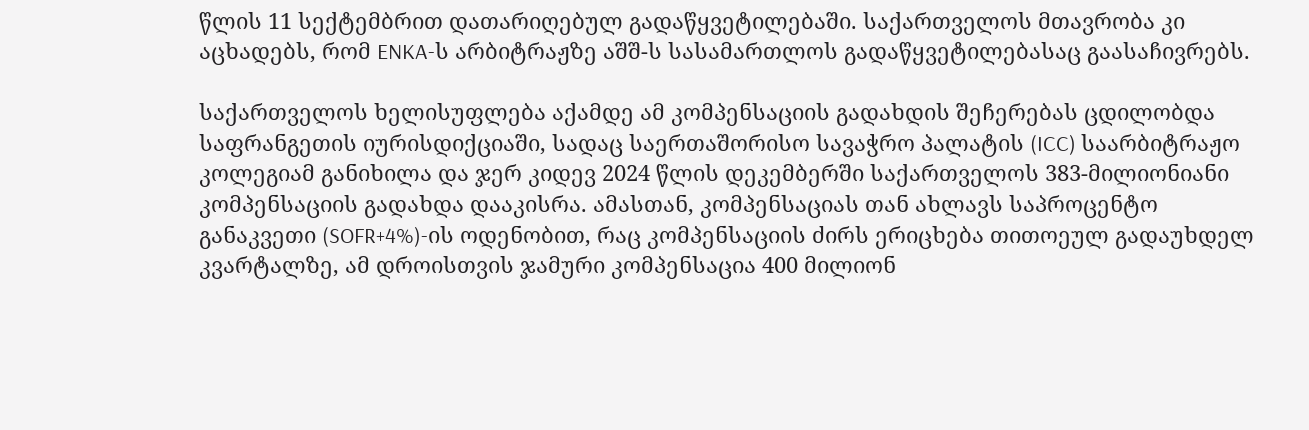წლის 11 სექტემბრით დათარიღებულ გადაწყვეტილებაში. საქართველოს მთავრობა კი აცხადებს, რომ ENKA-ს არბიტრაჟზე აშშ-ს სასამართლოს გადაწყვეტილებასაც გაასაჩივრებს.

საქართველოს ხელისუფლება აქამდე ამ კომპენსაციის გადახდის შეჩერებას ცდილობდა საფრანგეთის იურისდიქციაში, სადაც საერთაშორისო სავაჭრო პალატის (ICC) საარბიტრაჟო კოლეგიამ განიხილა და ჯერ კიდევ 2024 წლის დეკემბერში საქართველოს 383-მილიონიანი კომპენსაციის გადახდა დააკისრა. ამასთან, კომპენსაციას თან ახლავს საპროცენტო განაკვეთი (SOFR+4%)-ის ოდენობით, რაც კომპენსაციის ძირს ერიცხება თითოეულ გადაუხდელ კვარტალზე, ამ დროისთვის ჯამური კომპენსაცია 400 მილიონ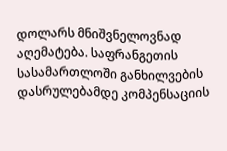დოლარს მნიშვნელოვნად აღემატება. საფრანგეთის სასამართლოში განხილვების დასრულებამდე კომპენსაციის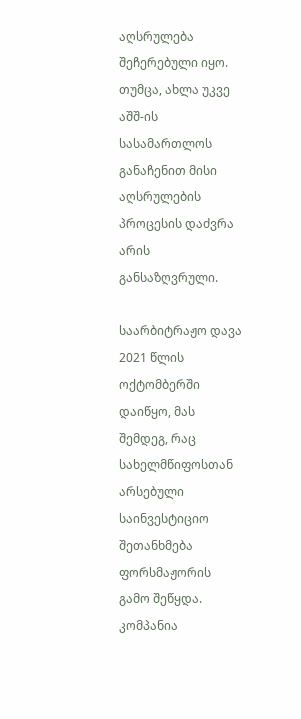აღსრულება შეჩერებული იყო. თუმცა, ახლა უკვე აშშ-ის სასამართლოს განაჩენით მისი აღსრულების პროცესის დაძვრა არის განსაზღვრული.

საარბიტრაჟო დავა 2021 წლის ოქტომბერში დაიწყო, მას შემდეგ, რაც სახელმწიფოსთან არსებული საინვესტიციო შეთანხმება ფორსმაჟორის გამო შეწყდა. კომპანია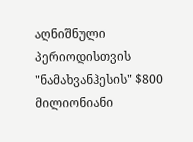აღნიშნული პერიოდისთვის "ნამახვანჰესის" $800 მილიონიანი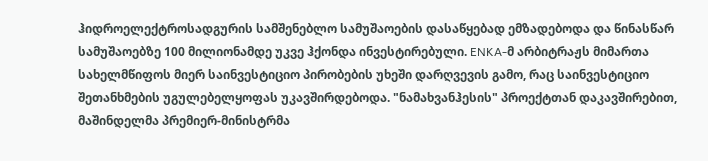ჰიდროელექტროსადგურის სამშენებლო სამუშაოების დასაწყებად ემზადებოდა და წინასწარ სამუშაოებზე 100 მილიონამდე უკვე ჰქონდა ინვესტირებული. ENKA-მ არბიტრაჟს მიმართა სახელმწიფოს მიერ საინვესტიციო პირობების უხეში დარღვევის გამო, რაც საინვესტიციო შეთანხმების უგულებელყოფას უკავშირდებოდა. "ნამახვანჰესის" პროექტთან დაკავშირებით, მაშინდელმა პრემიერ-მინისტრმა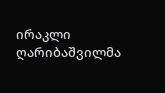ირაკლი ღარიბაშვილმა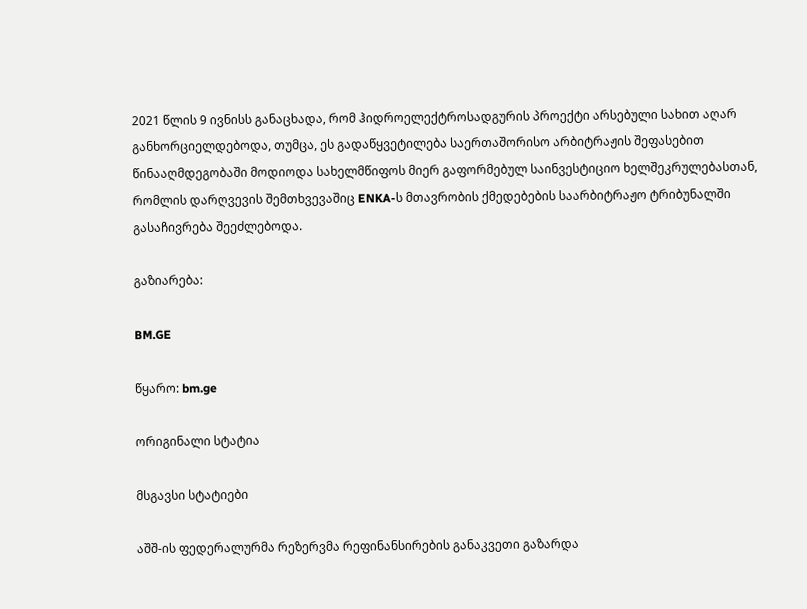2021 წლის 9 ივნისს განაცხადა, რომ ჰიდროელექტროსადგურის პროექტი არსებული სახით აღარ განხორციელდებოდა, თუმცა, ეს გადაწყვეტილება საერთაშორისო არბიტრაჟის შეფასებით წინააღმდეგობაში მოდიოდა სახელმწიფოს მიერ გაფორმებულ საინვესტიციო ხელშეკრულებასთან, რომლის დარღვევის შემთხვევაშიც ENKA-ს მთავრობის ქმედებების საარბიტრაჟო ტრიბუნალში გასაჩივრება შეეძლებოდა.

გაზიარება:

BM.GE

წყარო: bm.ge

ორიგინალი სტატია

მსგავსი სტატიები

აშშ-ის ფედერალურმა რეზერვმა რეფინანსირების განაკვეთი გაზარდა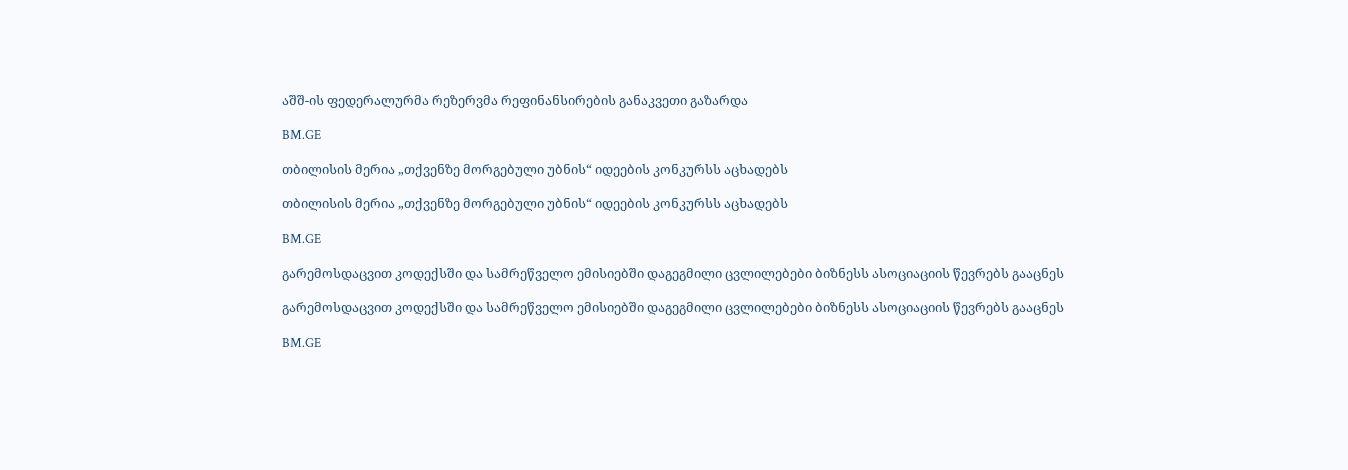აშშ-ის ფედერალურმა რეზერვმა რეფინანსირების განაკვეთი გაზარდა

BM.GE

თბილისის მერია „თქვენზე მორგებული უბნის“ იდეების კონკურსს აცხადებს

თბილისის მერია „თქვენზე მორგებული უბნის“ იდეების კონკურსს აცხადებს

BM.GE

გარემოსდაცვით კოდექსში და სამრეწველო ემისიებში დაგეგმილი ცვლილებები ბიზნესს ასოციაციის წევრებს გააცნეს

გარემოსდაცვით კოდექსში და სამრეწველო ემისიებში დაგეგმილი ცვლილებები ბიზნესს ასოციაციის წევრებს გააცნეს

BM.GE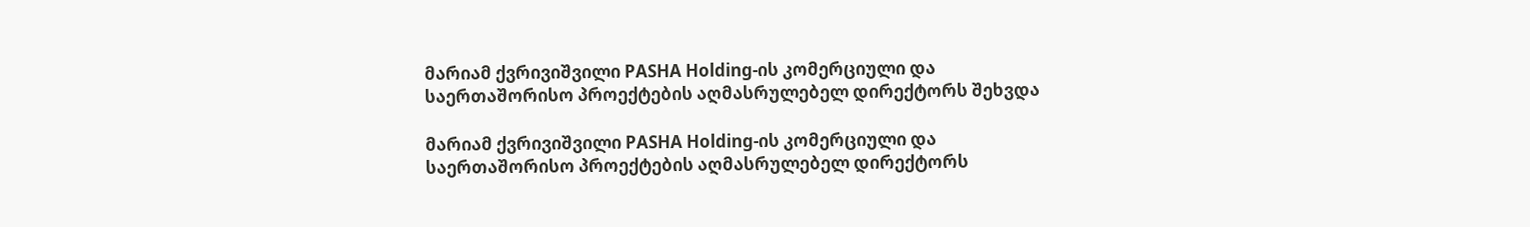მარიამ ქვრივიშვილი PASHA Holding-ის კომერციული და საერთაშორისო პროექტების აღმასრულებელ დირექტორს შეხვდა

მარიამ ქვრივიშვილი PASHA Holding-ის კომერციული და საერთაშორისო პროექტების აღმასრულებელ დირექტორს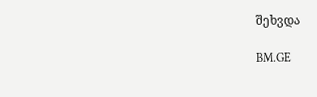შეხვდა

BM.GE